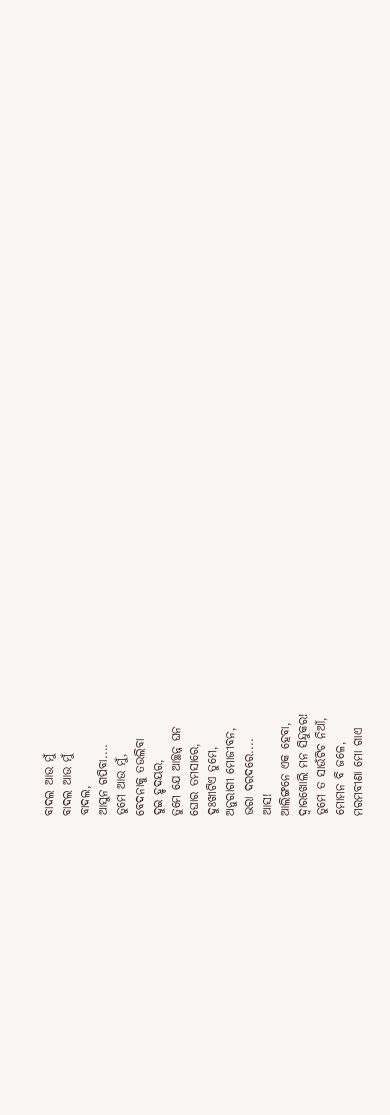ବାଦଲ ଆଉ ମୁଁ
ବାଦଲ ଆଉ ମୁଁ
ବାଦଲ,
ଆସୁନ ଗପିବା....
ତୁମେ ଆଉ ମୁଁ,
ବେଦନାକୁ ତଉଲିବା
ଦୁଇ ହୃଦୟର,
ତୁମେ ଯେ ଆଚ୍ଛନ୍ନ ଘନ
ଘୋର ତମସାରେ,
ଦୁଃଖୀଟିଏ ତୁମେ,
ଅନୁରାଗୀ ମୋଜୀବନ,
ଭରା ଦରଦରେ....
ଆସ!
ଆଲିଙ୍ଗନେ ଏକ ହେବା,
ଦ୍ୱାରଖୋଲି ମନ ସିନ୍ଦୁକର!
ତୁମେ ତ ସାଉଁଟିଚ ନିଆଁ,
ମୋମନ ବି ଜଳେ,
ମରମବୀଣା ମୋ ଗାଏ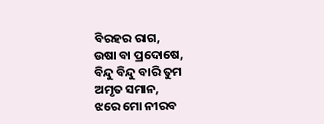ବିରହର ରାଗ,
ଉଷା ବା ପ୍ରଦୋଷେ,
ବିନ୍ଦୁ ବିନ୍ଦୁ ବାରି ତୁମ
ଅମୃତ ସମାନ,
ଝରେ ମୋ ନୀରବ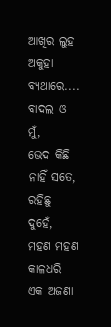ଆଖିର ଲୁହ
ଅକୁହା ବ୍ୟଥାରେ....
ବାଦଲ ଓ ମୁଁ,
ଭେଦ କିଛି ନାହିଁ ସତେ,
ରହିଛୁ ଦୁହେଁ,
ମହଣ ମହଣ କାଳଧରି
ଏକ ଅଜଣା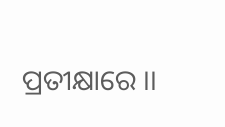ପ୍ରତୀକ୍ଷାରେ ।।